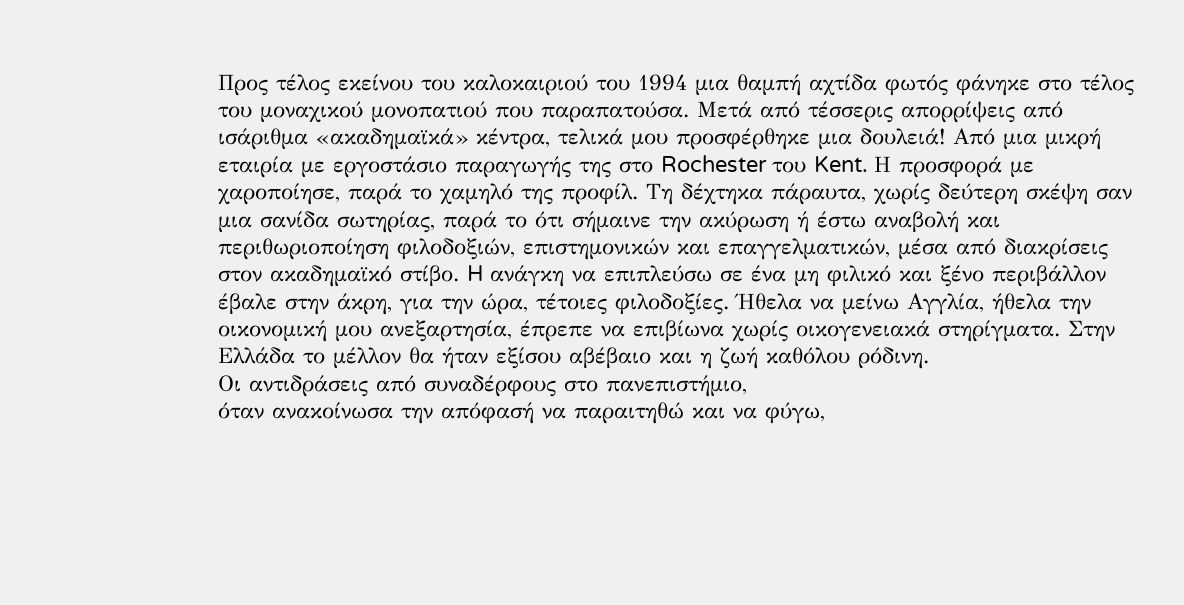Προς τέλος εκείνου του καλοκαιριού του 1994 μια θαμπή αχτίδα φωτός φάνηκε στο τέλος του μοναχικού μονοπατιού που παραπατούσα. Μετά από τέσσερις απορρίψεις από ισάριθμα «ακαδημαϊκά» κέντρα, τελικά μου προσφέρθηκε μια δουλειά! Από μια μικρή εταιρία με εργοστάσιο παραγωγής της στο Rochester του Kent. Η προσφορά με χαροποίησε, παρά το χαμηλό της προφίλ. Τη δέχτηκα πάραυτα, χωρίς δεύτερη σκέψη σαν μια σανίδα σωτηρίας, παρά το ότι σήμαινε την ακύρωση ή έστω αναβολή και περιθωριοποίηση φιλοδοξιών, επιστημονικών και επαγγελματικών, μέσα από διακρίσεις στον ακαδημαϊκό στίβο. H ανάγκη να επιπλεύσω σε ένα μη φιλικό και ξένο περιβάλλον έβαλε στην άκρη, για την ώρα, τέτοιες φιλοδοξίες. Ήθελα να μείνω Αγγλία, ήθελα την οικονομική μου ανεξαρτησία, έπρεπε να επιβίωνα χωρίς οικογενειακά στηρίγματα. Στην Ελλάδα το μέλλον θα ήταν εξίσου αβέβαιο και η ζωή καθόλου ρόδινη.
Οι αντιδράσεις από συναδέρφους στο πανεπιστήμιο,
όταν ανακοίνωσα την απόφασή να παραιτηθώ και να φύγω,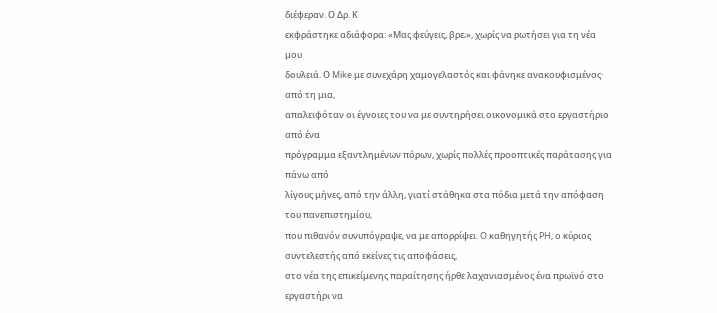διέφεραν. Ο Δρ. Κ
εκφράστηκε αδιάφορα: «Μας φεύγεις, βρε;», χωρίς να ρωτήσει για τη νέα μου
δουλειά. Ο Mike με συνεχάρη χαμογελαστός και φάνηκε ανακουφισμένος· από τη μια,
απαλειφόταν οι έγνοιες του να με συντηρήσει οικονομικά στο εργαστήριο από ένα
πρόγραμμα εξαντλημένων πόρων, χωρίς πολλές προοπτικές παράτασης για πάνω από
λίγους μήνες, από την άλλη, γιατί στάθηκα στα πόδια μετά την απόφαση του πανεπιστημίου,
που πιθανόν συνυπόγραψε, να με απορρίψει. O καθηγητής PH, ο κύριος συντελεστής από εκείνες τις αποφάσεις,
στο νέα της επικείμενης παραίτησης ήρθε λαχανιασμένος ένα πρωϊνό στο εργαστήρι να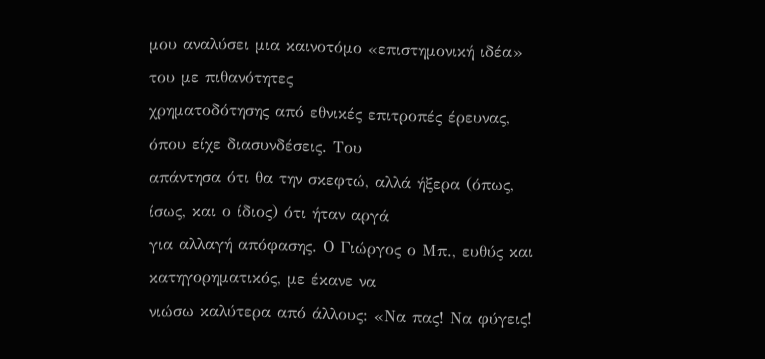μου αναλύσει μια καινοτόμο «επιστημονική ιδέα» του με πιθανότητες
χρηματοδότησης από εθνικές επιτροπές έρευνας, όπου είχε διασυνδέσεις. Του
απάντησα ότι θα την σκεφτώ, αλλά ήξερα (όπως, ίσως, και ο ίδιος) ότι ήταν αργά
για αλλαγή απόφασης. Ο Γιώργος ο Μπ., ευθύς και κατηγορηματικός, με έκανε να
νιώσω καλύτερα από άλλους: «Να πας! Να φύγεις!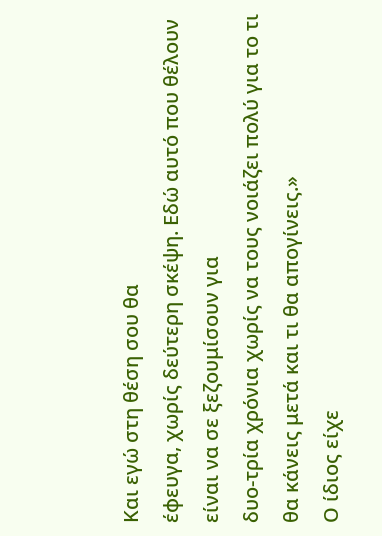Και εγώ στη θέση σου θα
έφευγα, χωρίς δεύτερη σκέψη. Εδώ αυτό που θέλουν είναι να σε ξεζουμίσουν για
δυο-τρία χρόνια χωρίς να τους νοιάζει πολύ για το τι θα κάνεις μετά και τι θα απογίνεις.»
Ο ίδιος είχε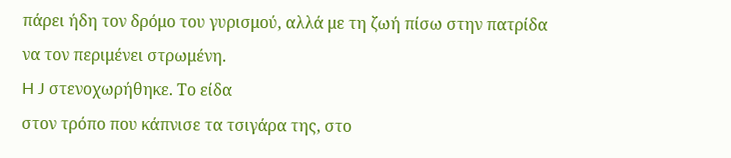πάρει ήδη τον δρόμο του γυρισμού, αλλά με τη ζωή πίσω στην πατρίδα
να τον περιμένει στρωμένη.
H J στενοχωρήθηκε. Το είδα
στον τρόπο που κάπνισε τα τσιγάρα της, στο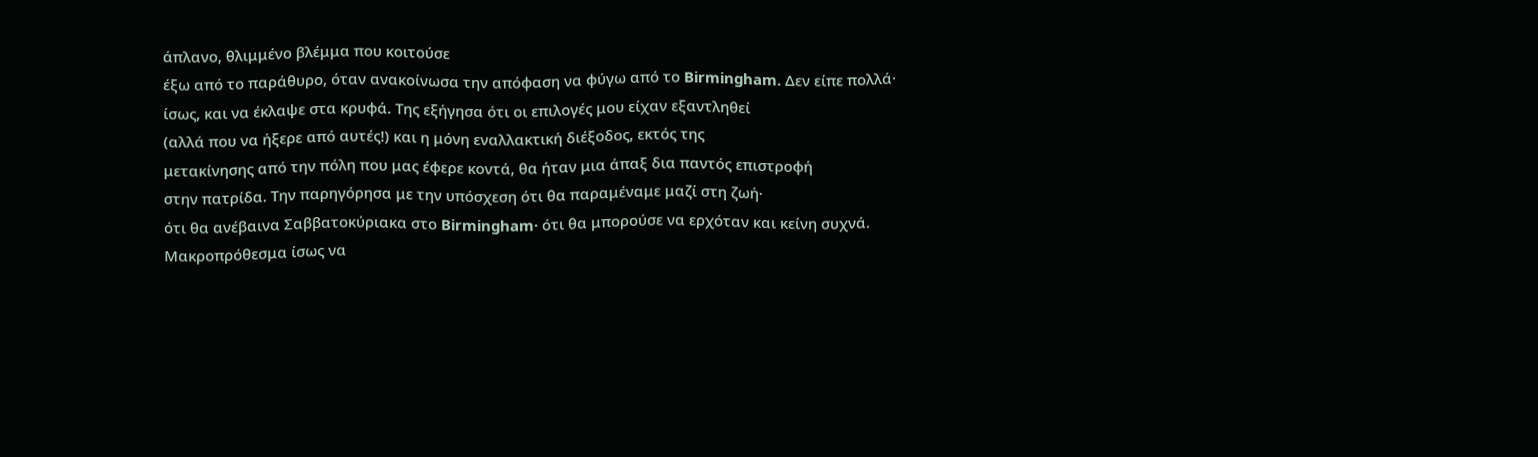άπλανο, θλιμμένο βλέμμα που κοιτούσε
έξω από το παράθυρο, όταν ανακοίνωσα την απόφαση να φύγω από το Birmingham. Δεν είπε πολλά·
ίσως, και να έκλαψε στα κρυφά. Της εξήγησα ότι οι επιλογές μου είχαν εξαντληθεί
(αλλά που να ήξερε από αυτές!) και η μόνη εναλλακτική διέξοδος, εκτός της
μετακίνησης από την πόλη που μας έφερε κοντά, θα ήταν μια άπαξ δια παντός επιστροφή
στην πατρίδα. Την παρηγόρησα με την υπόσχεση ότι θα παραμέναμε μαζί στη ζωή·
ότι θα ανέβαινα Σαββατοκύριακα στο Birmingham· ότι θα μπορούσε να ερχόταν και κείνη συχνά. Μακροπρόθεσμα ίσως να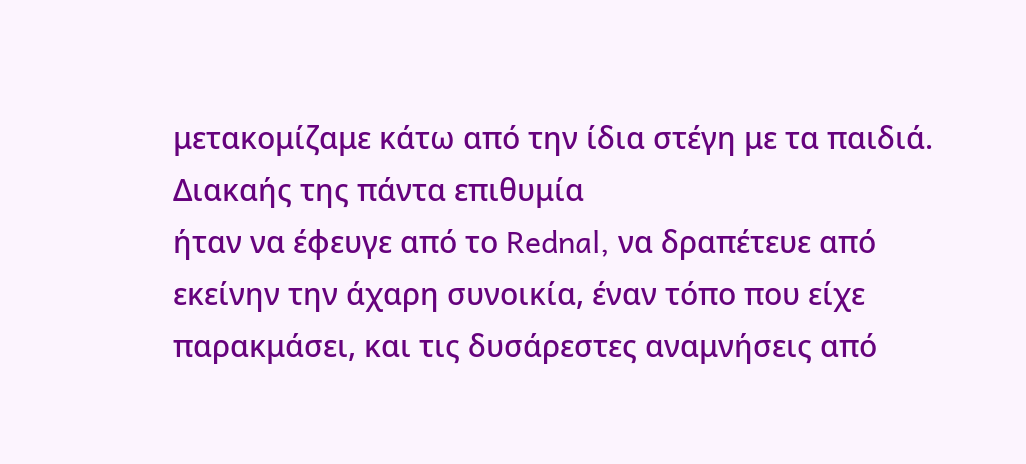μετακομίζαμε κάτω από την ίδια στέγη με τα παιδιά. Διακαής της πάντα επιθυμία
ήταν να έφευγε από το Rednal, να δραπέτευε από εκείνην την άχαρη συνοικία, έναν τόπο που είχε
παρακμάσει, και τις δυσάρεστες αναμνήσεις από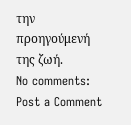την προηγούμενή της ζωή.
No comments:
Post a Comment